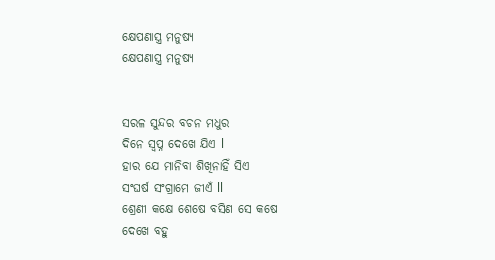କ୍ଷେପଣାସ୍ତ୍ର ମନୁଷ୍ୟ
କ୍ଷେପଣାସ୍ତ୍ର ମନୁଷ୍ୟ


ସରଳ ସୁନ୍ଦର ବଚନ ମଧୁର
ଦିନେ ସ୍ବପ୍ନ ଦେଖେ ଯିଏ l
ହାର ଯେ ମାନିବା ଶିଖିନାହିଁ ସିଏ
ସଂଘର୍ଷ ସଂଗ୍ରାମେ ଜୀଏଁ ll
ଶ୍ରେଣୀ କକ୍ଷେ ଶେଷେ ବସିଣ ସେ କଷେ
ଦେଖେ ବହୁ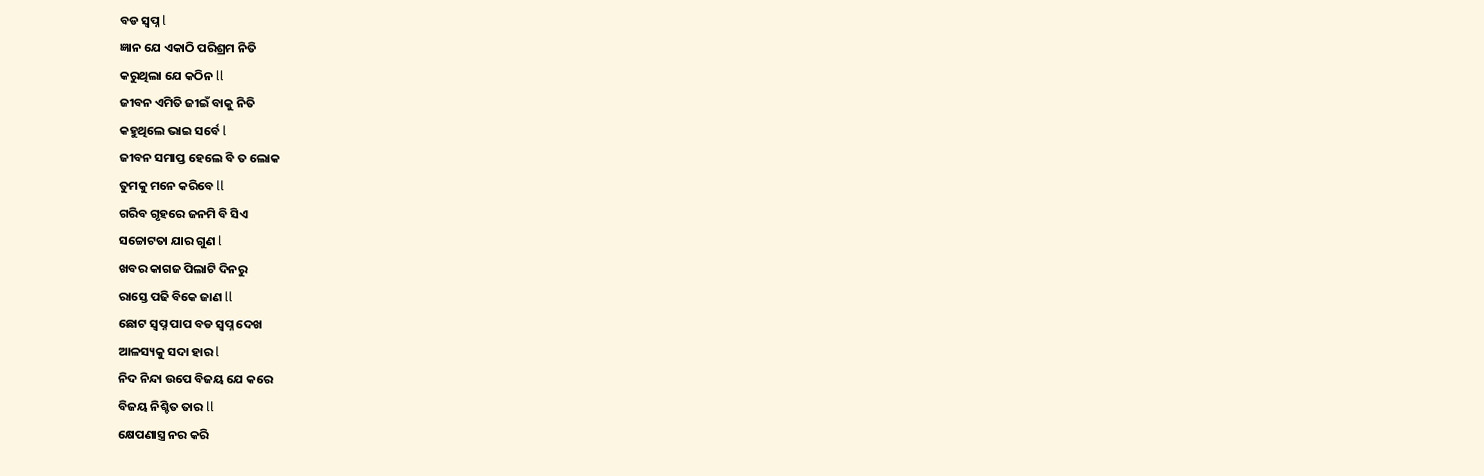ବଡ ସ୍ବପ୍ନ l
ଜ୍ଞାନ ଯେ ଏକାଠି ପରିଶ୍ରମ ନିତି
କରୁଥିଲା ଯେ କଠିନ ll
ଜୀବନ ଏମିତି ଜୀଇଁ ବାକୁ ନିତି
କହୁଥିଲେ ଭାଇ ସର୍ବେ l
ଜୀବନ ସମାପ୍ତ ହେଲେ ବି ତ ଲୋକ
ତୁମକୁ ମନେ କରିବେ ll
ଗରିବ ଗୃହରେ ଜନମି ବି ସିଏ
ସଚ୍ଚୋଟତା ଯାର ଗୁଣ l
ଖବର କାଗଜ ପିଲାଟି ଦିନରୁ
ରାସ୍ତେ ପଢି ବିକେ ଜାଣ ll
ଛୋଟ ସ୍ବପ୍ନ ପାପ ବଡ ସ୍ବପ୍ନ ଦେଖ
ଆଳସ୍ୟକୁ ସଦା ହାର l
ନିଦ ନିନ୍ଦା ଉପେ ବିଜୟ ଯେ କରେ
ବିଜୟ ନିଶ୍ଚିତ ତାର ll
କ୍ଷେପଣାସ୍ତ୍ର ନର କରି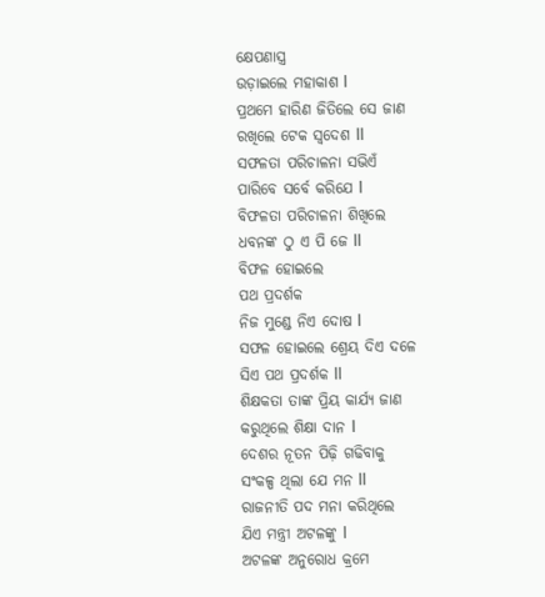କ୍ଷେପଣାସ୍ତ୍ର
ଉଡ଼ାଇଲେ ମହାକାଶ l
ପ୍ରଥମେ ହାରିଣ ଜିତିଲେ ସେ ଜାଣ
ରଖିଲେ ଟେକ ସ୍ଵଦେଶ ll
ସଫଳତା ପରିଚାଳନା ସଭିଏଁ
ପାରିବେ ସର୍ବେ କରିଯେ l
ବିଫଳତା ପରିଚାଳନା ଶିଖିଲେ
ଧବନଙ୍କ ଠୁ ଏ ପି ଜେ ll
ବିଫଳ ହୋଇଲେ
ପଥ ପ୍ରଦର୍ଶକ
ନିଜ ମୁଣ୍ଡେ ନିଏ ଦୋଷ l
ସଫଳ ହୋଇଲେ ଶ୍ରେୟ ଦିଏ ଦଳେ
ସିଏ ପଥ ପ୍ରଦର୍ଶକ ll
ଶିକ୍ଷକତା ତାଙ୍କ ପ୍ରିୟ କାର୍ଯ୍ୟ ଜାଣ
କରୁଥିଲେ ଶିକ୍ଷା ଦାନ l
ଦେଶର ନୂତନ ପିଢ଼ି ଗଢିବାକୁ
ସଂକଳ୍ପ ଥିଲା ଯେ ମନ ll
ରାଜନୀତି ପଦ ମନା କରିଥିଲେ
ଯିଏ ମନ୍ତ୍ରୀ ଅଟଳଙ୍କୁ l
ଅଟଳଙ୍କ ଅନୁରୋଧ କ୍ରମେ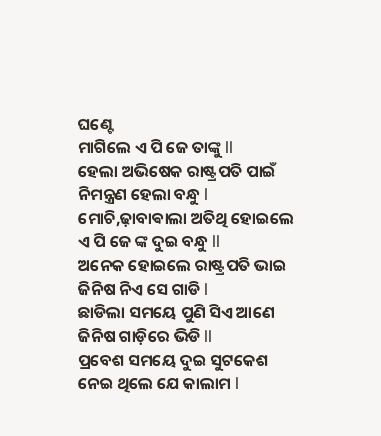ଘଣ୍ଟେ
ମାଗିଲେ ଏ ପି ଜେ ତାଙ୍କୁ ll
ହେଲା ଅଭିଷେକ ରାଷ୍ଟ୍ରପତି ପାଇଁ
ନିମନ୍ତ୍ରଣ ହେଲା ବନ୍ଧୁ l
ମୋଚି,ଢ଼ାବାଵାଲା ଅତିଥି ହୋଇଲେ
ଏ ପି ଜେ ଙ୍କ ଦୁଇ ବନ୍ଧୁ ll
ଅନେକ ହୋଇଲେ ରାଷ୍ଟ୍ରପତି ଭାଇ
ଜିନିଷ ନିଏ ସେ ଗାଡି l
ଛାଡିଲା ସମୟେ ପୁଣି ସିଏ ଆଣେ
ଜିନିଷ ଗାଡ଼ିରେ ଭିଡି ll
ପ୍ରବେଶ ସମୟେ ଦୁଇ ସୁଟକେଶ
ନେଇ ଥିଲେ ଯେ କାଲାମ l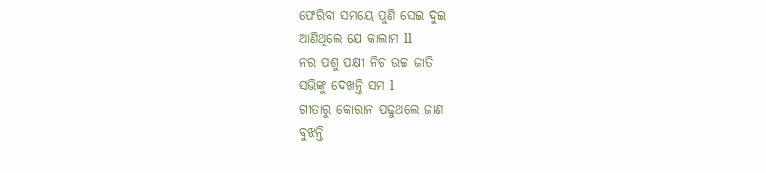ଫେରିବା ସମୟେ ପୁଣି ସେଇ ଦୁଇ
ଆଣିଥିଲେ ଯେ କାଲାମ ll
ନର ପଶୁ ପକ୍ଷୀ ନିଚ ଉଚ୍ଚ ଜାତି
ସଭିଙ୍କୁ ଦେଖନ୍ତି ସମ l
ଗୀତାରୁ କୋରାନ ପଢୁଥଲେ ଜାଣ
ବୁଝନ୍ତି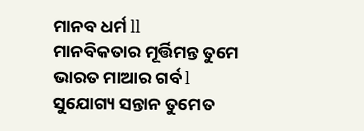ମାନବ ଧର୍ମ ll
ମାନବିକତାର ମୂର୍ତ୍ତିମନ୍ତ ତୁମେ
ଭାରତ ମାଆର ଗର୍ବ l
ସୁଯୋଗ୍ୟ ସନ୍ତାନ ତୁମେତ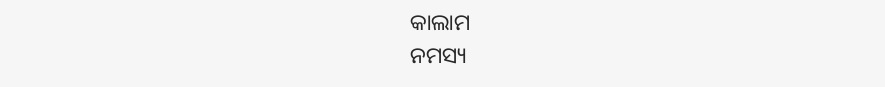କାଲାମ
ନମସ୍ୟ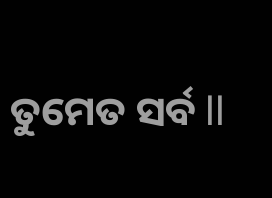ତୁମେତ ସର୍ବ ll